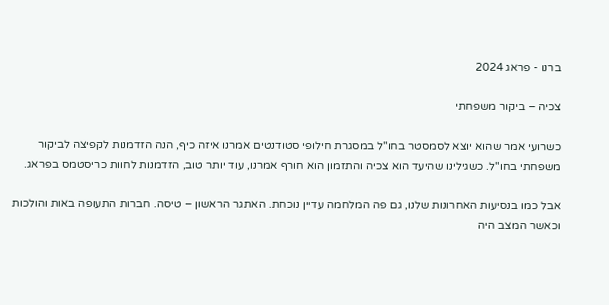ברנו - פראג 2024

צכיה – ביקור משפחתי

כשרועי אמר שהוא יוצא לסמסטר בחו"ל במסגרת חילופי סטודנטים אמרנו איזה כיף, הנה הזדמנות לקפיצה לביקור משפחתי בחו"ל. כשגילינו שהיעד הוא צכיה והתזמון הוא חורף אמרנו, עוד יותר טוב, הזדמנות לחוות כריסטמס בפראג.

אבל כמו בנסיעות האחרונות שלנו, גם פה המלחמה עדיין נוכחת. האתגר הראשון – טיסה. חברות התעופה באות והולכות וכאשר המצב היה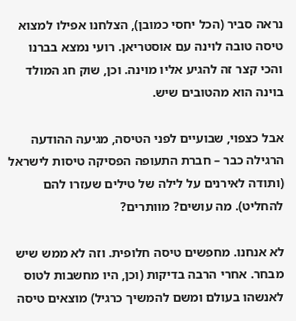נראה סביר (הכל יחסי כמובן), הצלחנו אפילו למצוא טיסה טובה לוינה עם אוסטריאן. רועי נמצא בברנו והכי קצר זה להגיע אליו מוינה. וכן, שוק חג המולד בוינה הוא מהטובים שיש.

אבל כצפוי, שבועיים לפני הטיסה, מגיעה ההודעה הרגילה כבר – חברת התעופה הפסיקה טיסות לישראל (ותודה לאירנים על לילה של טילים שעזרו להם להחליט). מה עושים? מוותרים?

לא אנחנו. מחפשים טיסה חלופית. וזה לא ממש שיש מבחר. אחרי הרבה בדיקות (וכן, היו מחשבות לטוס לאנשהו בעולם ומשם להמשיך כרגיל) מוצאים טיסה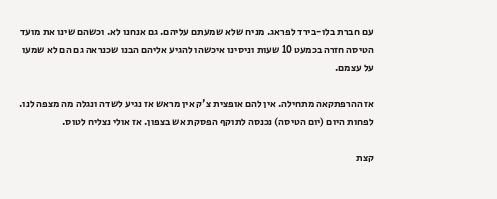עם חברת בלו-בירד לפראג. מניח שלא שמעתם עליהם. גם אנחנו לא. וכשהם שינו את מועד הטיסה חזרה בכמעט 10 שעות וניסינו איכשהו להגיע אליהם הבנו שכנראה גם הם לא שמעו על עצמם.

אז ההרפתקאה מתחילה. אין להם אופצית צ'ק אין מראש אז נגיע לשדה ונגלה מה מצפה לנו. לפחות היום (יום הטיסה) נכנסה לתוקף הפסקת אש בצפון. אז אולי נצליח לטוס.

קצת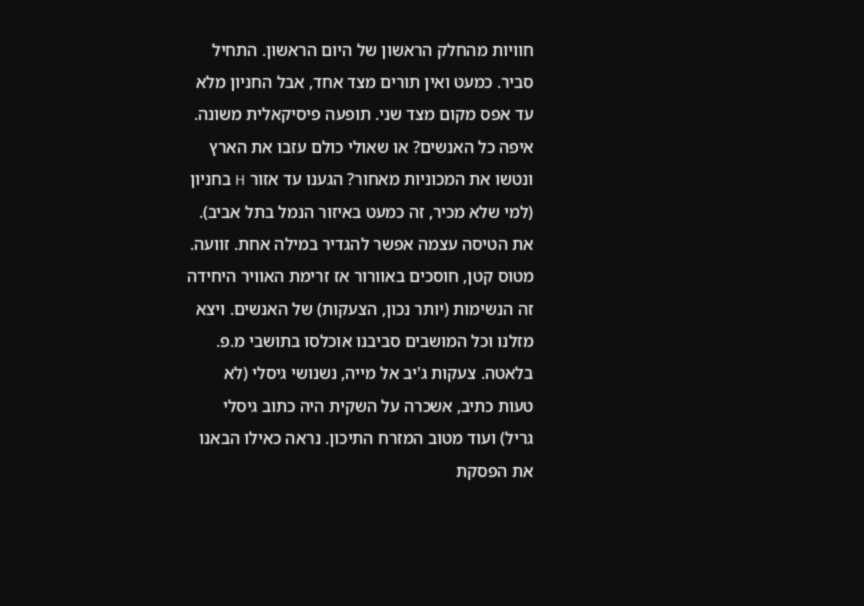חוויות מהחלק הראשון של היום הראשון. התחיל סביר. כמעט ואין תורים מצד אחד, אבל החניון מלא עד אפס מקום מצד שני. תופעה פיסיקאלית משונה. איפה כל האנשים? או שאולי כולם עזבו את הארץ ונטשו את המכוניות מאחור? הגענו עד אזור H בחניון (למי שלא מכיר, זה כמעט באיזור הנמל בתל אביב).
את הטיסה עצמה אפשר להגדיר במילה אחת. זוועה.
מטוס קטן, חוסכים באוורור אז זרימת האוויר היחידה זה הנשימות (יותר נכון, הצעקות) של האנשים. ויצא מזלנו וכל המושבים סביבנו אוכלסו בתושבי מ.פ. בלאטה. צעקות ג'יב אל מייה, נשנושי גיסלי (לא טעות כתיב, אשכרה על השקית היה כתוב גיסלי גריל) ועוד מטוב המזרח התיכון. נראה כאילו הבאנו את הפסקת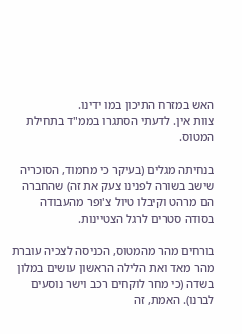האש במזרח התיכון במו ידינו.
צוות אין. לדעתי הסתגרו בממ"ד בתחילת המטוס.

בנחיתה מגלים (בעיקר כי מחמוד, הסוכריה שישב בשורה לפנינו צעק את זה) שהחברה הם מרהט וקיבלו טיול צ'ופר מהעבודה בסודה סטרים לרגל הצטיינות.

בורחים מהר מהמטוס, הכניסה לצכיה עוברת מהר מאד ואת הלילה הראשון עושים במלון בשדה (כי מחר לוקחים רכב וישר נוסעים לברנו). האמת, זה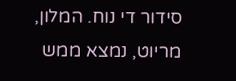סידור די נוח. המלון, מריוט, נמצא ממש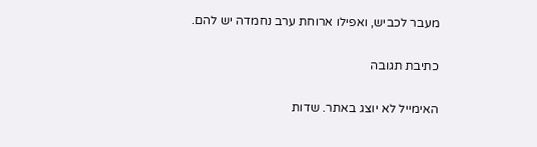מעבר לכביש, ואפילו ארוחת ערב נחמדה יש להם.

כתיבת תגובה

האימייל לא יוצג באתר. שדות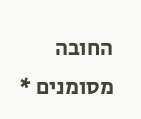החובה מסומנים *